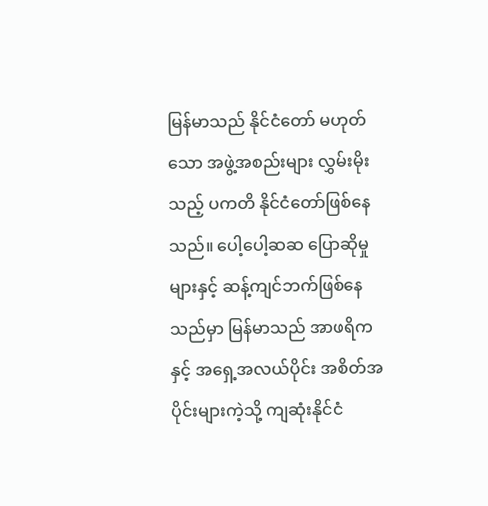မြန်မာသည် နိုင်ငံတော် မဟုတ်သော အဖွဲ့အစည်းများ လွှမ်းမိုးသည့် ပကတိ နိုင်ငံတော်ဖြစ်နေသည်။ ပေါ့ပေါ့ဆဆ ပြောဆိုမှုများနှင့် ဆန့်ကျင်ဘက်ဖြစ်နေသည်မှာ မြန်မာသည် အာဖရိကနှင့် အရှေ့အလယ်ပိုင်း အစိတ်အပိုင်းများကဲ့သို့ ကျဆုံးနိုင်ငံ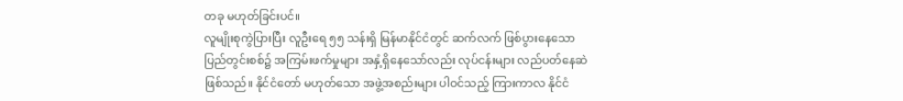တခု မဟုတ်ခြင်းပင်။
လူမျိုးစုကွဲပြားပြီး လူဦးရေ ၅၅ သန်းရှိ မြန်မာနိုင်ငံတွင် ဆက်လက် ဖြစ်ပွားနေသော ပြည်တွင်းစစ်၌ အကြမ်းဖက်မှုများ အနှံ့ရှိနေသော်လည်း လုပ်ငန်းများ လည်ပတ်နေဆဲ ဖြစ်သည်။ နိုင်ငံတော် မဟုတ်သော အဖွဲ့အစည်းများ ပါဝင်သည့် ကြားကာလ နိုင်ငံ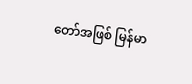တော်အဖြစ် မြန်မာ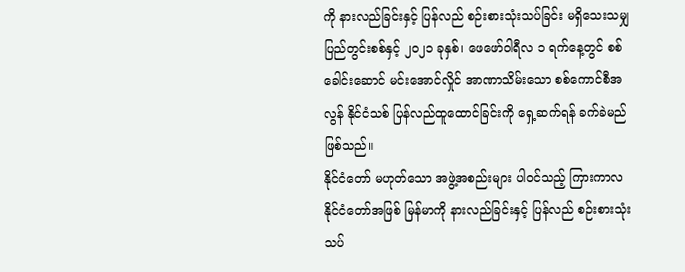ကို နားလည်ခြင်းနှင့် ပြန်လည် စဉ်းစားသုံးသပ်ခြင်း မရှိသေးသမျှ ပြည်တွင်းစစ်နှင့် ၂၀၂၁ ခုနှစ်၊ ဖေဖော်ဝါရီလ ၁ ရက်နေ့တွင် စစ်ခေါင်းဆောင် မင်းအောင်လှိုင် အာဏာသိမ်းသော စစ်ကောင်စီအလွန် နိုင်ငံသစ် ပြန်လည်ထူထောင်ခြင်းကို ရှေ့ဆက်ရန် ခက်ခဲမည် ဖြစ်သည်။
နိုင်ငံတော် မဟုတ်သော အဖွဲ့အစည်းများ ပါဝင်သည့် ကြားကာလ နိုင်ငံတော်အဖြစ် မြန်မာကို နားလည်ခြင်းနှင့် ပြန်လည် စဉ်းစားသုံးသပ်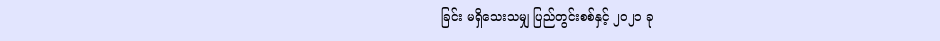ခြင်း မရှိသေးသမျှ ပြည်တွင်းစစ်နှင့် ၂၀၂၁ ခု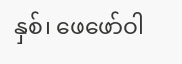နှစ်၊ ဖေဖော်ဝါ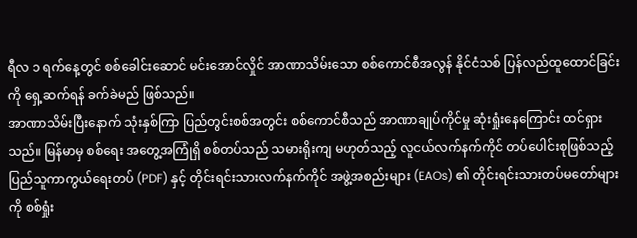ရီလ ၁ ရက်နေ့တွင် စစ်ခေါင်းဆောင် မင်းအောင်လှိုင် အာဏာသိမ်းသော စစ်ကောင်စီအလွန် နိုင်ငံသစ် ပြန်လည်ထူထောင်ခြင်းကို ရှေ့ဆက်ရန် ခက်ခဲမည် ဖြစ်သည်။
အာဏာသိမ်းပြီးနောက် သုံးနှစ်ကြာ ပြည်တွင်းစစ်အတွင်း စစ်ကောင်စီသည် အာဏာချုပ်ကိုင်မှု ဆုံးရှုံးနေကြောင်း ထင်ရှားသည်။ မြန်မာမှ စစ်ရေး အတွေ့အကြုံရှိ စစ်တပ်သည် သမားရိုးကျ မဟုတ်သည့် လူငယ်လက်နက်ကိုင် တပ်ပေါင်းစုဖြစ်သည့် ပြည်သူကာကွယ်ရေးတပ် (PDF) နှင့် တိုင်းရင်းသားလက်နက်ကိုင် အဖွဲ့အစည်းများ (EAOs) ၏ တိုင်းရင်းသားတပ်မတော်များကို စစ်ရှုံး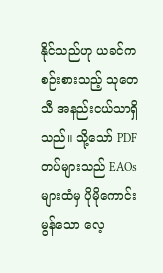နိုင်သည်ဟု ယခင်က စဉ်းစားသည့် သုတေသီ အနည်းငယ်သာရှိသည်။ သို့သော် PDF တပ်များသည် EAOs များထံမှ ပိုမိုကောင်းမွန်သော လေ့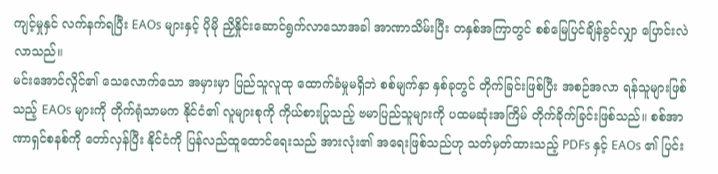ကျင့်မှုနှင် လက်နက်ရပြီး EAOs များနှင့် ပိုမို ညှိနှိုင်းဆောင်ရွက်လာသောအခါ အာဏာသိမ်းပြီး တနှစ်အကြာတွင် စစ်မြေပြင်ချိန်ခွင်လျှာ ပြောင်းလဲလာသည်။
မင်းအောင်လှိုင်၏ သေလောက်သော အမှားမှာ ပြည်သူလူထု ထောက်ခံမှုမရှိဘဲ စစ်မျက်နှာ နှစ်ခုတွင် တိုက်ခြင်းဖြစ်ပြီး အစဉ်အလာ ရန်သူများဖြစ်သည့် EAOs များကို တိုက်ရုံသာမက နိုင်ငံ၏ လူများစုကို ကိုယ်စားပြုသည့် ဗမာပြည်သူများကို ပထမဆုံးအကြိမ် တိုက်ခိုက်ခြင်းဖြစ်သည်။ စစ်အာဏာရှင်စနစ်ကို တော်လှန်ပြီး နိုင်ငံကို ပြန်လည်ထူထောင်ရေးသည် အားလုံး၏ အရေးဖြစ်သည်ဟု သတ်မှတ်ထားသည့် PDFs နှင့် EAOs ၏ ပြင်း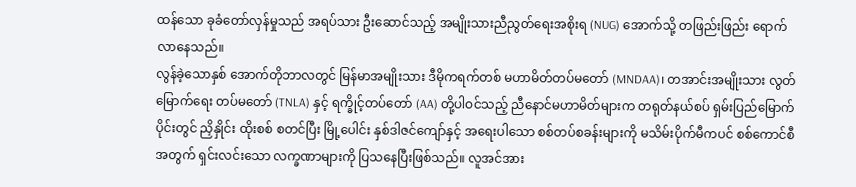ထန်သော ခုခံတော်လှန်မှုသည် အရပ်သား ဦးဆောင်သည့် အမျိုးသားညီညွတ်ရေးအစိုးရ (NUG) အောက်သို့ တဖြည်းဖြည်း ရောက်လာနေသည်။
လွန်ခဲ့သောနှစ် အောက်တိုဘာလတွင် မြန်မာအမျိုးသား ဒီမိုကရက်တစ် မဟာမိတ်တပ်မတော် (MNDAA)၊ တအာင်းအမျိုးသား လွတ်မြောက်ရေး တပ်မတော် (TNLA) နှင့် ရက္ခိုင့်တပ်တော် (AA) တို့ပါဝင်သည့် ညီနောင်မဟာမိတ်များက တရုတ်နယ်စပ် ရှမ်းပြည်မြောက်ပိုင်းတွင် ညှိနှိုင်း ထိုးစစ် စတင်ပြီး မြို့ပေါင်း နှစ်ဒါဇင်ကျော်နှင့် အရေးပါသော စစ်တပ်စခန်းများကို မသိမ်းပိုက်မီကပင် စစ်ကောင်စီအတွက် ရှင်းလင်းသော လက္ခဏာများကို ပြသနေပြီးဖြစ်သည်။ လူအင်အား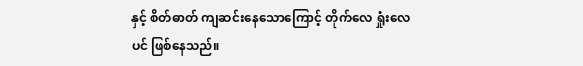နှင့် စိတ်ဓာတ် ကျဆင်းနေသောကြောင့် တိုက်လေ ရှုံးလေပင် ဖြစ်နေသည်။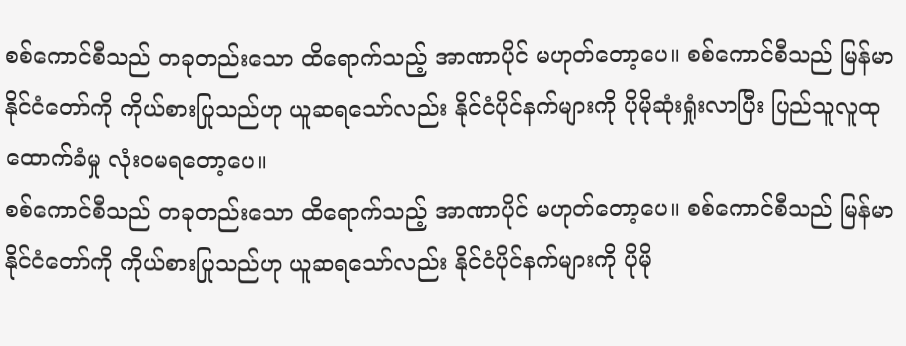စစ်ကောင်စီသည် တခုတည်းသော ထိရောက်သည့် အာဏာပိုင် မဟုတ်တော့ပေ။ စစ်ကောင်စီသည် မြန်မာ နိုင်ငံတော်ကို ကိုယ်စားပြုသည်ဟု ယူဆရသော်လည်း နိုင်ငံပိုင်နက်များကို ပိုမိုဆုံးရှုံးလာပြီး ပြည်သူလူထု ထောက်ခံမှု လုံးဝမရတော့ပေ။
စစ်ကောင်စီသည် တခုတည်းသော ထိရောက်သည့် အာဏာပိုင် မဟုတ်တော့ပေ။ စစ်ကောင်စီသည် မြန်မာ နိုင်ငံတော်ကို ကိုယ်စားပြုသည်ဟု ယူဆရသော်လည်း နိုင်ငံပိုင်နက်များကို ပိုမို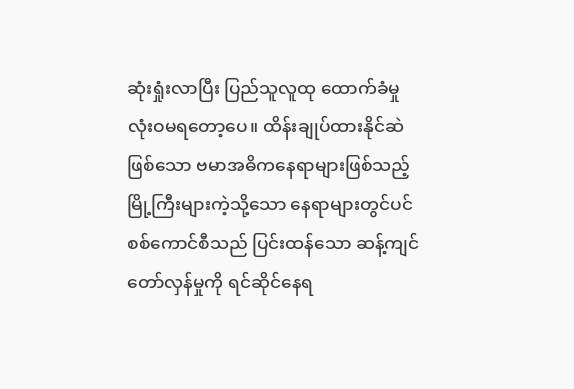ဆုံးရှုံးလာပြီး ပြည်သူလူထု ထောက်ခံမှု လုံးဝမရတော့ပေ။ ထိန်းချုပ်ထားနိုင်ဆဲဖြစ်သော ဗမာအဓိကနေရာများဖြစ်သည့် မြို့ကြီးများကဲ့သို့သော နေရာများတွင်ပင် စစ်ကောင်စီသည် ပြင်းထန်သော ဆန့်ကျင်တော်လှန်မှုကို ရင်ဆိုင်နေရ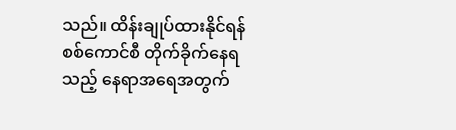သည်။ ထိန်းချုပ်ထားနိုင်ရန် စစ်ကောင်စီ တိုက်ခိုက်နေရသည့် နေရာအရေအတွက်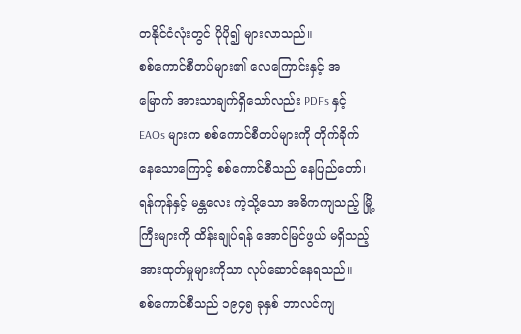တနိုင်ငံလုံးတွင် ပိုပို၍ များလာသည်။
စစ်ကောင်စီတပ်များ၏ လေကြောင်းနှင့် အမြောက် အားသာချက်ရှိသော်လည်း PDFs နှင့် EAOs များက စစ်ကောင်စီတပ်များကို တိုက်ခိုက်နေသောကြောင့် စစ်ကောင်စီသည် နေပြည်တော်၊ ရန်ကုန်နှင့် မန္တလေး ကဲ့သို့သော အဓိကကျသည့် မြို့ကြီးများကို ထိန်းချုပ်ရန် အောင်မြင်ဖွယ် မရှိသည့် အားထုတ်မှုများကိုသာ လုပ်ဆောင်နေရသည်။
စစ်ကောင်စီသည် ၁၉၄၅ ခုနှစ် ဘာလင်ကျ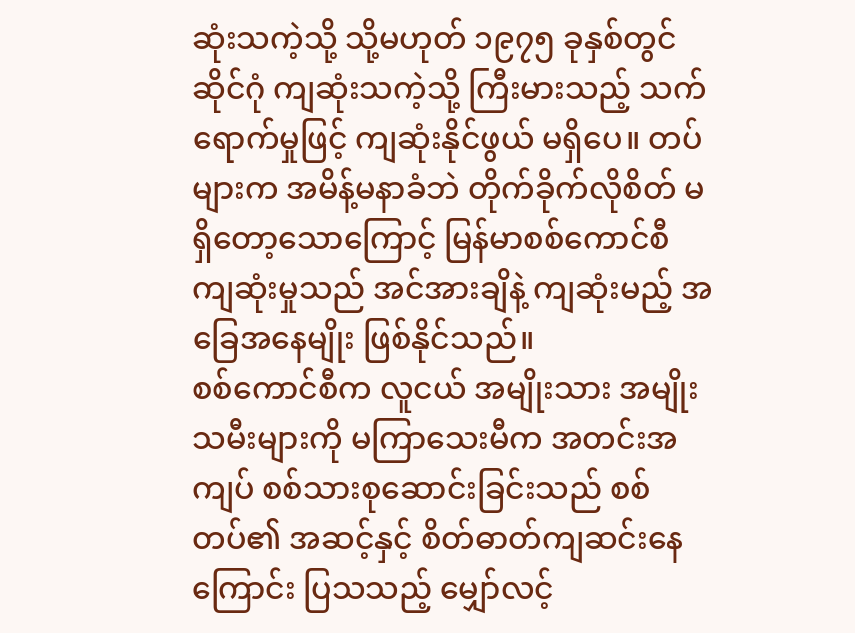ဆုံးသကဲ့သို့ သို့မဟုတ် ၁၉၇၅ ခုနှစ်တွင် ဆိုင်ဂုံ ကျဆုံးသကဲ့သို့ ကြီးမားသည့် သက်ရောက်မှုဖြင့် ကျဆုံးနိုင်ဖွယ် မရှိပေ။ တပ်များက အမိန့်မနာခံဘဲ တိုက်ခိုက်လိုစိတ် မရှိတော့သောကြောင့် မြန်မာစစ်ကောင်စီ ကျဆုံးမှုသည် အင်အားချိနဲ့ ကျဆုံးမည့် အခြေအနေမျိုး ဖြစ်နိုင်သည်။
စစ်ကောင်စီက လူငယ် အမျိုးသား အမျိုးသမီးများကို မကြာသေးမီက အတင်းအကျပ် စစ်သားစုဆောင်းခြင်းသည် စစ်တပ်၏ အဆင့်နှင့် စိတ်ဓာတ်ကျဆင်းနေကြောင်း ပြသသည့် မျှော်လင့်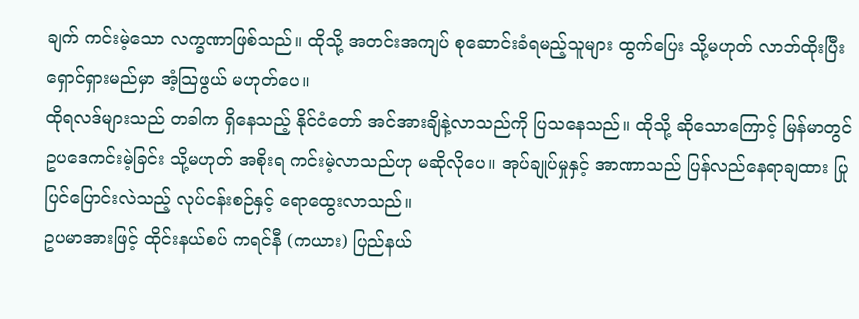ချက် ကင်းမဲ့သော လက္ခဏာဖြစ်သည်။ ထိုသို့ အတင်းအကျပ် စုဆောင်းခံရမည့်သူများ ထွက်ပြေး သို့မဟုတ် လာဘ်ထိုးပြီး ရှောင်ရှားမည်မှာ အံ့သြဖွယ် မဟုတ်ပေ။
ထိုရလဒ်များသည် တခါက ရှိနေသည့် နိုင်ငံတော် အင်အားချိနဲ့လာသည်ကို ပြသနေသည်။ ထိုသို့ ဆိုသောကြောင့် မြန်မာတွင် ဥပဒေကင်းမဲ့ခြင်း သို့မဟုတ် အစိုးရ ကင်းမဲ့လာသည်ဟု မဆိုလိုပေ။ အုပ်ချုပ်မှုနှင့် အာဏာသည် ပြန်လည်နေရာချထား ပြုပြင်ပြောင်းလဲသည့် လုပ်ငန်းစဉ်နှင့် ရောထွေးလာသည်။
ဥပမာအားဖြင့် ထိုင်းနယ်စပ် ကရင်နီ (ကယား) ပြည်နယ်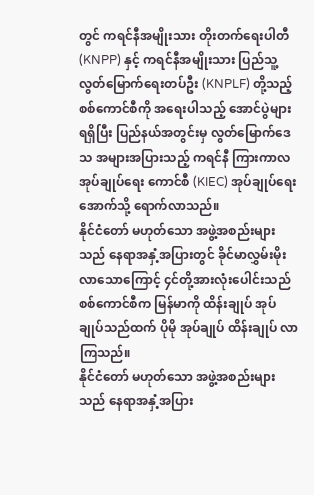တွင် ကရင်နီအမျိုးသား တိုးတက်ရေးပါတီ (KNPP) နှင့် ကရင်နီအမျိုးသား ပြည်သူ့လွတ်မြောက်ရေးတပ်ဦး (KNPLF) တို့သည့် စစ်ကောင်စီကို အရေးပါသည့် အောင်ပွဲများရရှိပြီး ပြည်နယ်အတွင်းမှ လွတ်မြောက်ဒေသ အများအပြားသည့် ကရင်နီ ကြားကာလ အုပ်ချုပ်ရေး ကောင်စီ (KIEC) အုပ်ချုပ်ရေးအောက်သို့ ရောက်လာသည်။
နိုင်ငံတော် မဟုတ်သော အဖွဲ့အစည်းများသည် နေရာအနှံ့အပြားတွင် ခိုင်မာလွှမ်းမိုးလာသောကြောင့် ၄င်တို့အားလုံးပေါင်းသည် စစ်ကောင်စီက မြန်မာကို ထိန်းချုပ် အုပ်ချုပ်သည်ထက် ပိုမို အုပ်ချုပ် ထိန်းချုပ် လာကြသည်။
နိုင်ငံတော် မဟုတ်သော အဖွဲ့အစည်းများသည် နေရာအနှံ့အပြား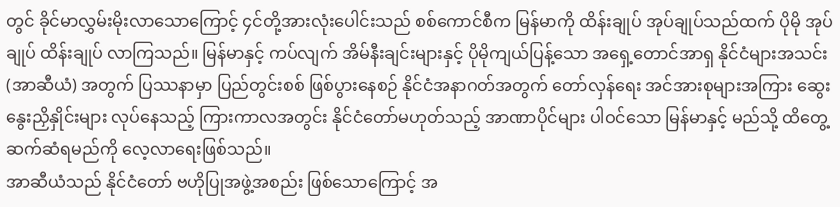တွင် ခိုင်မာလွှမ်းမိုးလာသောကြောင့် ၄င်တို့အားလုံးပေါင်းသည် စစ်ကောင်စီက မြန်မာကို ထိန်းချုပ် အုပ်ချုပ်သည်ထက် ပိုမို အုပ်ချုပ် ထိန်းချုပ် လာကြသည်။ မြန်မာနှင့် ကပ်လျက် အိမ်နီးချင်းများနှင့် ပိုမိုကျယ်ပြန့်သော အရှေ့တောင်အာရှ နိုင်ငံများအသင်း (အာဆီယံ) အတွက် ပြဿနာမှာ ပြည်တွင်းစစ် ဖြစ်ပွားနေစဉ် နိုင်ငံအနာဂတ်အတွက် တော်လှန်ရေး အင်အားစုများအကြား ဆွေးနွေးညှိနှိုင်းများ လုပ်နေသည့် ကြားကာလအတွင်း နိုင်ငံတော်မဟုတ်သည့် အာဏာပိုင်များ ပါဝင်သော မြန်မာနှင့် မည်သို့ ထိတွေ့ဆက်ဆံရမည်ကို လေ့လာရေးဖြစ်သည်။
အာဆီယံသည် နိုင်ငံတော် ဗဟိုပြုအဖွဲ့အစည်း ဖြစ်သောကြောင့် အ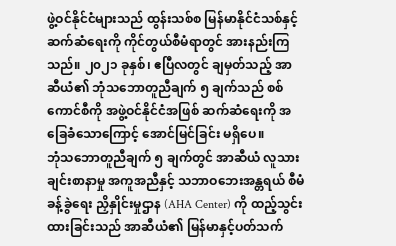ဖွဲ့ဝင်နိုင်ငံများသည် ထွန်းသစ်စ မြန်မာနိုင်ငံသစ်နှင့် ဆက်ဆံရေးကို ကိုင်တွယ်စီမံရာတွင် အားနည်းကြသည်။ ၂၀၂၁ ခုနှစ်၊ ဧပြီလတွင် ချမှတ်သည့် အာဆီယံ၏ ဘုံသဘောတူညီချက် ၅ ချက်သည် စစ်ကောင်စီကို အဖွဲ့ဝင်နိုင်ငံအဖြစ် ဆက်ဆံရေးကို အခြေခံသောကြောင့် အောင်မြင်ခြင်း မရှိပေ။
ဘုံသဘောတူညီချက် ၅ ချက်တွင် အာဆီယံ လူသားချင်းစာနာမှု အကူအညီနှင့် သဘာဝဘေးအန္တရယ် စီမံခန့်ခွဲရေး ညှိနှိုင်းမှုဌာန (AHA Center) ကို ထည့်သွင်းထားခြင်းသည် အာဆီယံ၏ မြန်မာနှင့်ပတ်သက်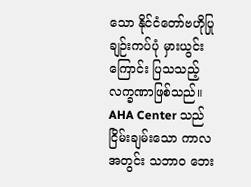သော နိုင်ငံတော်ဗဟိုပြု ချဉ်းကပ်ပုံ မှားယွင်းကြောင်း ပြသသည့် လက္ခဏာဖြစ်သည်။ AHA Center သည် ငြိမ်းချမ်းသော ကာလအတွင်း သဘာဝ ဘေး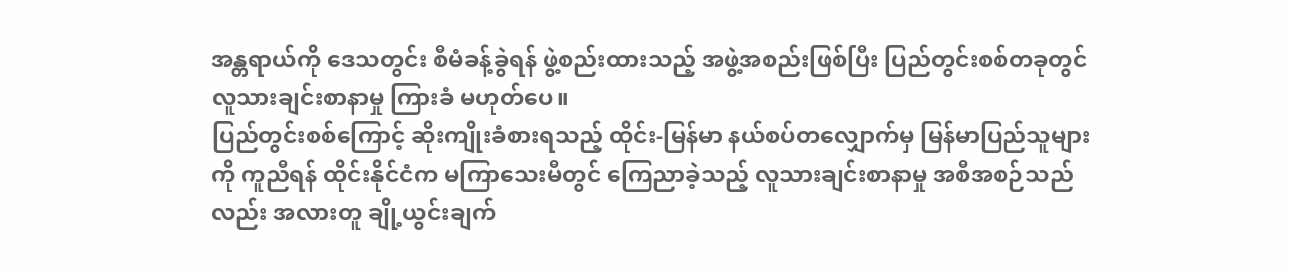အန္တရာယ်ကို ဒေသတွင်း စီမံခန့်ခွဲရန် ဖွဲ့စည်းထားသည့် အဖွဲ့အစည်းဖြစ်ပြီး ပြည်တွင်းစစ်တခုတွင် လူသားချင်းစာနာမှု ကြားခံ မဟုတ်ပေ။
ပြည်တွင်းစစ်ကြောင့် ဆိုးကျိုးခံစားရသည့် ထိုင်း-မြန်မာ နယ်စပ်တလျှောက်မှ မြန်မာပြည်သူများကို ကူညီရန် ထိုင်းနိုင်ငံက မကြာသေးမီတွင် ကြေညာခဲ့သည့် လူသားချင်းစာနာမှု အစီအစဉ်သည်လည်း အလားတူ ချို့ယွင်းချက်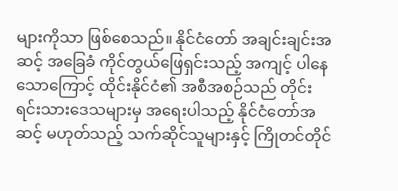များကိုသာ ဖြစ်စေသည်။ နိုင်ငံတော် အချင်းချင်းအဆင့် အခြေခံ ကိုင်တွယ်ဖြေရှင်းသည့် အကျင့် ပါနေသောကြောင့် ထိုင်းနိုင်ငံ၏ အစီအစဉ်သည် တိုင်းရင်းသားဒေသများမှ အရေးပါသည့် နိုင်ငံတော်အဆင့် မဟုတ်သည့် သက်ဆိုင်သူများနှင့် ကြိုတင်တိုင်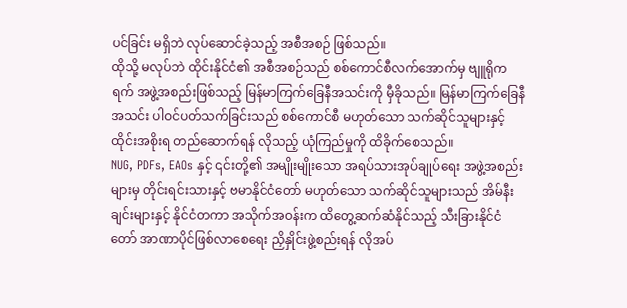ပင်ခြင်း မရှိဘဲ လုပ်ဆောင်ခဲ့သည့် အစီအစဉ် ဖြစ်သည်။
ထိုသို့ မလုပ်ဘဲ ထိုင်းနိုင်ငံ၏ အစီအစဉ်သည် စစ်ကောင်စီလက်အောက်မှ ဗျူရိုကရက် အဖွဲ့အစည်းဖြစ်သည့် မြန်မာကြက်ခြေနီအသင်းကို မှီခိုသည်။ မြန်မာကြက်ခြေနီအသင်း ပါဝင်ပတ်သက်ခြင်းသည် စစ်ကောင်စီ မဟုတ်သော သက်ဆိုင်သူများနှင့် ထိုင်းအစိုးရ တည်ဆောက်ရန် လိုသည့် ယုံကြည်မှုကို ထိခိုက်စေသည်။
NUG, PDFs, EAOs နှင့် ၎င်းတို့၏ အမျိုးမျိုးသော အရပ်သားအုပ်ချုပ်ရေး အဖွဲ့အစည်းများမှ တိုင်းရင်းသားနှင့် ဗမာနိုင်ငံတော် မဟုတ်သော သက်ဆိုင်သူများသည် အိမ်နီးချင်းများနှင့် နိုင်ငံတကာ အသိုက်အဝန်းက ထိတွေ့ဆက်ဆံနိုင်သည့် သီးခြားနိုင်ငံတော် အာဏာပိုင်ဖြစ်လာစေရေး ညှိနှိုင်းဖွဲ့စည်းရန် လိုအပ်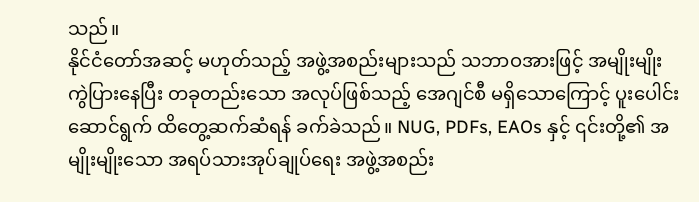သည်။
နိုင်ငံတော်အဆင့် မဟုတ်သည့် အဖွဲ့အစည်းများသည် သဘာဝအားဖြင့် အမျိုးမျိုးကွဲပြားနေပြီး တခုတည်းသော အလုပ်ဖြစ်သည့် အေဂျင်စီ မရှိသောကြောင့် ပူးပေါင်းဆောင်ရွက် ထိတွေ့ဆက်ဆံရန် ခက်ခဲသည်။ NUG, PDFs, EAOs နှင့် ၎င်းတို့၏ အမျိုးမျိုးသော အရပ်သားအုပ်ချုပ်ရေး အဖွဲ့အစည်း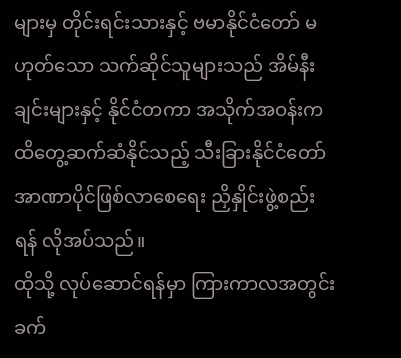များမှ တိုင်းရင်းသားနှင့် ဗမာနိုင်ငံတော် မဟုတ်သော သက်ဆိုင်သူများသည် အိမ်နီးချင်းများနှင့် နိုင်ငံတကာ အသိုက်အဝန်းက ထိတွေ့ဆက်ဆံနိုင်သည့် သီးခြားနိုင်ငံတော် အာဏာပိုင်ဖြစ်လာစေရေး ညှိနှိုင်းဖွဲ့စည်းရန် လိုအပ်သည်။
ထိုသို့ လုပ်ဆောင်ရန်မှာ ကြားကာလအတွင်း ခက်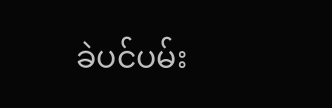ခဲပင်ပမ်း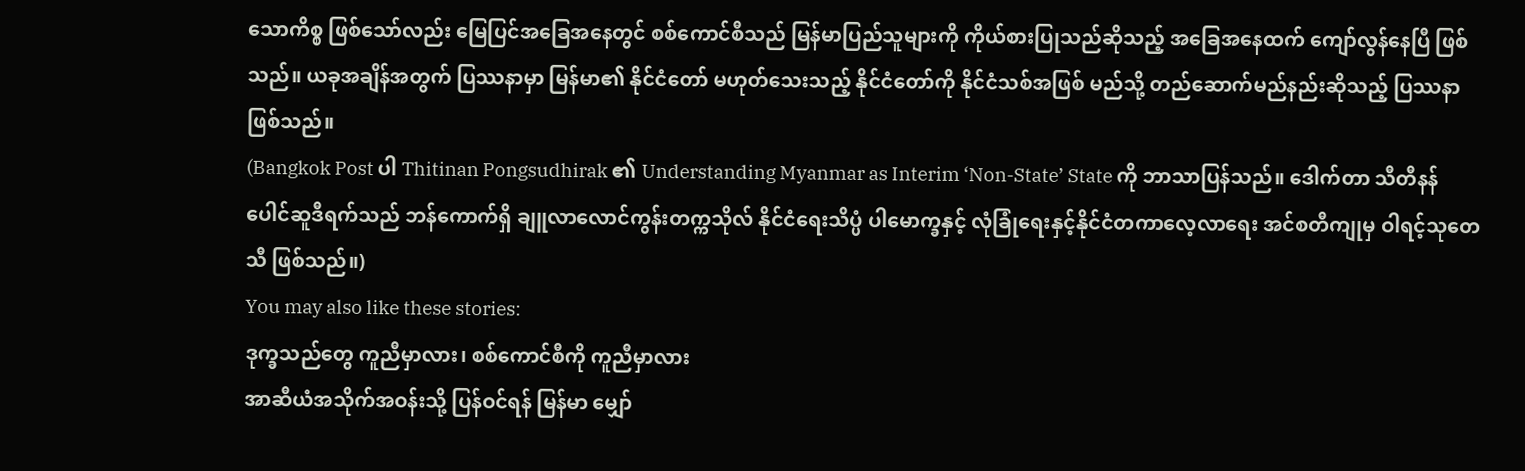သောကိစ္စ ဖြစ်သော်လည်း မြေပြင်အခြေအနေတွင် စစ်ကောင်စီသည် မြန်မာပြည်သူများကို ကိုယ်စားပြုသည်ဆိုသည့် အခြေအနေထက် ကျော်လွန်နေပြီ ဖြစ်သည်။ ယခုအချိန်အတွက် ပြဿနာမှာ မြန်မာ၏ နိုင်ငံတော် မဟုတ်သေးသည့် နိုင်ငံတော်ကို နိုင်ငံသစ်အဖြစ် မည်သို့ တည်ဆောက်မည်နည်းဆိုသည့် ပြဿနာဖြစ်သည်။
(Bangkok Post ပါ Thitinan Pongsudhirak ၏ Understanding Myanmar as Interim ‘Non-State’ State ကို ဘာသာပြန်သည်။ ဒေါက်တာ သီတီနန် ပေါင်ဆူဒီရက်သည် ဘန်ကောက်ရှိ ချူလာလောင်ကွန်းတက္ကသိုလ် နိုင်ငံရေးသိပ္ပံ ပါမောက္ခနှင့် လုံခြုံရေးနှင့်နိုင်ငံတကာလေ့လာရေး အင်စတီကျုမှ ဝါရင့်သုတေသီ ဖြစ်သည်။)
You may also like these stories:
ဒုက္ခသည်တွေ ကူညီမှာလား၊ စစ်ကောင်စီကို ကူညီမှာလား
အာဆီယံအသိုက်အဝန်းသို့ ပြန်ဝင်ရန် မြန်မာ မျှော်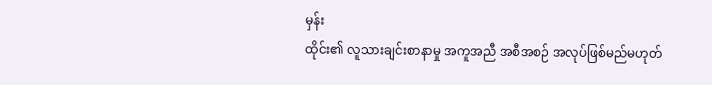မှန်း
ထိုင်း၏ လူသားချင်းစာနာမှု အကူအညီ အစီအစဉ် အလုပ်ဖြစ်မည်မဟုတ်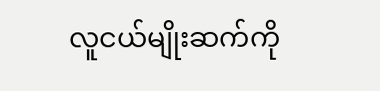လူငယ်မျိုးဆက်ကို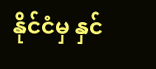နိုင်ငံမှ နှင်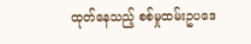ထုတ်နေသည့် စစ်မှုထမ်းဥပဒေ